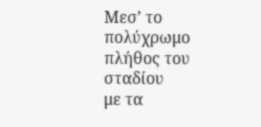Μεσ’ το πολύχρωμο πλήθος του σταδίου
με τα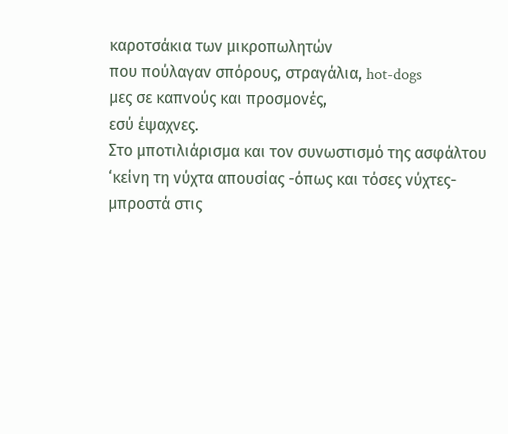καροτσάκια των μικροπωλητών
που πούλαγαν σπόρους, στραγάλια, hot-dogs
μες σε καπνούς και προσμονές,
εσύ έψαχνες.
Στο μποτιλιάρισμα και τον συνωστισμό της ασφάλτου
‘κείνη τη νύχτα απουσίας -όπως και τόσες νύχτες-
μπροστά στις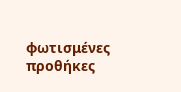φωτισμένες προθήκες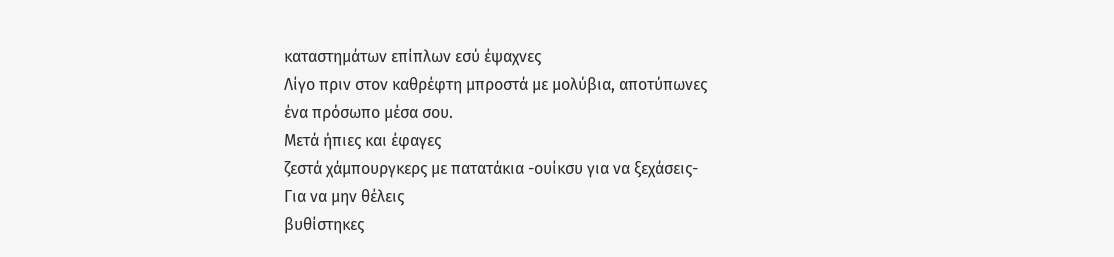καταστημάτων επίπλων εσύ έψαχνες
Λίγο πριν στον καθρέφτη μπροστά με μολύβια, αποτύπωνες
ένα πρόσωπο μέσα σου.
Μετά ήπιες και έφαγες
ζεστά χάμπουργκερς με πατατάκια -ουίκσυ για να ξεχάσεις-
Για να μην θέλεις
βυθίστηκες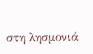στη λησμονιά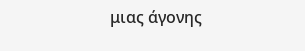μιας άγονης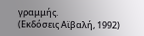γραμμής.
(Εκδόσεις Αϊβαλή, 1992)